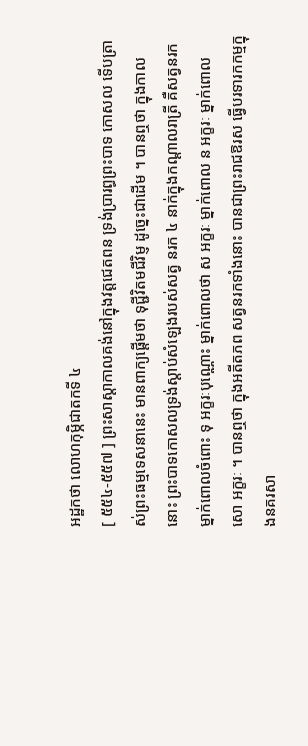អដ្ឋកថា លោហកុម្ភិជាតកទី ៤
[ ៥៥៤-៥៥៧ ] ព្រះសាស្តាកាលគង់នៅក្នុងវត្តជេតពន ទ្រង់ប្រារព្ធព្រះបាទ កោសល ទើបត្រាស់ព្រះធម្មទេសនានេះ មានពាក្យផ្តើមថា ទុជ្ជីវិតមជីវិម្ញ ដូច្នេះជាដើម ។ បានឮថា ក្នុងកាលនោះ ព្រះបាទកោសលទ្រង់ស្តាប់សំឡេងរបស់សត្វ នរក ៤ នាក់ក្នុងកណ្តាលរាត្រី គឺសត្វនរកម្នាក់ពោលចំពោះ ទុ អក្ខរៈបុណ្ណោះ ម្នាក់ពោលថា ស អក្ខរៈ ម្នាក់ពោល ន អក្ខរៈ ម្នាក់ពោល សោ អក្ខរៈ ។ បានឮថា ក្នុងអតីតភព សត្វនរកទាំងនោះ បានជាព្រះរាជឱរស ធ្វើបរទារកកម្មក្នុងនគរសា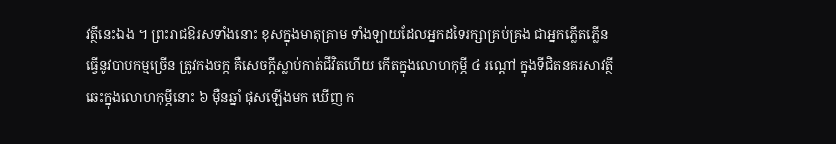វត្ថីនេះឯង ។ ព្រះរាជឱរសទាំងនោះ ខុសក្នុងមាតុគ្រាម ទាំងឡាយដែលអ្នកដទៃរក្សាគ្រប់គ្រង ជាអ្នកភ្លើតភ្លើន ធ្វើនូវបាបកម្មច្រើន ត្រូវកងចក្ក គឺសេចក្តីស្លាប់កាត់ជីវិតហើយ កើតក្នុងលោហកុម្ភី ៤ រណ្តៅ ក្នុងទីជិតនគរសាវត្ថី ឆេះក្នុងលោហកុម្ភីនោះ ៦ ម៉ឺនឆ្នាំ ផុសឡើងមក ឃើញ ក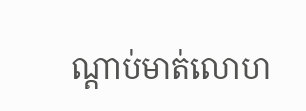ណ្តាប់មាត់លោហ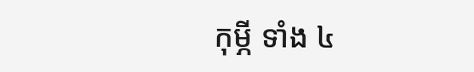កុម្ភី ទាំង ៤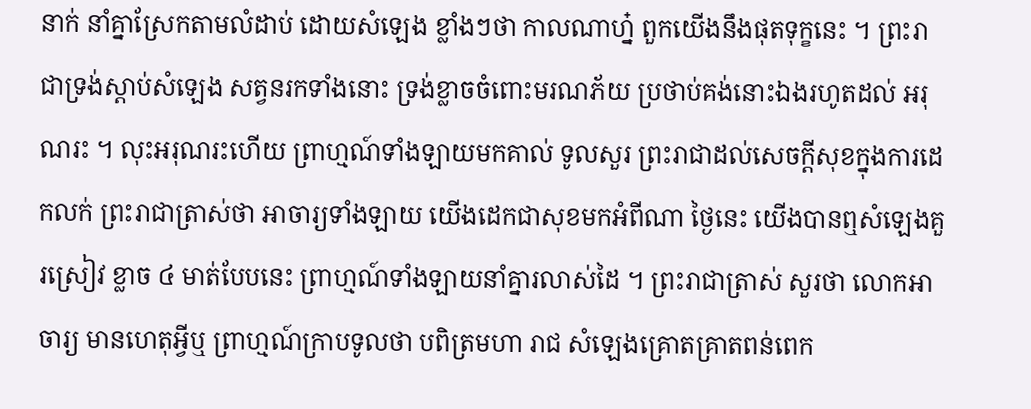នាក់ នាំគ្នាស្រែកតាមលំដាប់ ដោយសំឡេង ខ្លាំងៗថា កាលណាហ្ន៎ ពួកយើងនឹងផុតទុក្ខនេះ ។ ព្រះរាជាទ្រង់ស្តាប់សំឡេង សត្វនរកទាំងនោះ ទ្រង់ខ្លាចចំពោះមរណភ័យ ប្រថាប់គង់នោះឯងរហូតដល់ អរុណរះ ។ លុះអរុណរះហើយ ព្រាហ្មណ៍ទាំងឡាយមកគាល់ ទូលសួរ ព្រះរាជាដល់សេចក្តីសុខក្នុងការដេកលក់ ព្រះរាជាត្រាស់ថា អាចារ្យទាំងឡាយ យើងដេកជាសុខមកអំពីណា ថ្ងៃនេះ យើងបានឮសំឡេងគួរស្រៀវ ខ្លាច ៤ មាត់បែបនេះ ព្រាហ្មណ៍ទាំងឡាយនាំគ្នារលាស់ដៃ ។ ព្រះរាជាត្រាស់ សួរថា លោកអាចារ្យ មានហេតុអ្វីឬ ព្រាហ្មណ៍ក្រាបទូលថា បពិត្រមហា រាជ សំឡេងគ្រោតគ្រាតពន់ពេក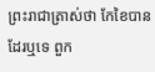ព្រះរាជាត្រាស់ថា កែខៃបានដែរឬទេ ពួក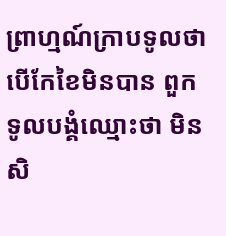ព្រាហ្មណ៍ក្រាបទូលថា បើកែខៃមិនបាន ពួកទូលបង្គំឈ្មោះថា មិនសិ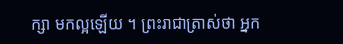ក្សា មកល្អឡើយ ។ ព្រះរាជាត្រាស់ថា អ្នក